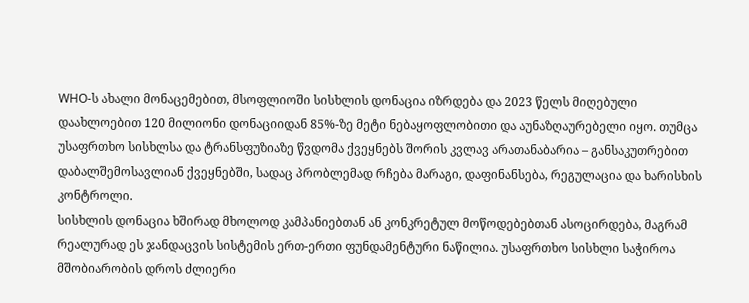WHO-ს ახალი მონაცემებით, მსოფლიოში სისხლის დონაცია იზრდება და 2023 წელს მიღებული დაახლოებით 120 მილიონი დონაციიდან 85%-ზე მეტი ნებაყოფლობითი და აუნაზღაურებელი იყო. თუმცა უსაფრთხო სისხლსა და ტრანსფუზიაზე წვდომა ქვეყნებს შორის კვლავ არათანაბარია – განსაკუთრებით დაბალშემოსავლიან ქვეყნებში, სადაც პრობლემად რჩება მარაგი, დაფინანსება, რეგულაცია და ხარისხის კონტროლი.
სისხლის დონაცია ხშირად მხოლოდ კამპანიებთან ან კონკრეტულ მოწოდებებთან ასოცირდება, მაგრამ რეალურად ეს ჯანდაცვის სისტემის ერთ-ერთი ფუნდამენტური ნაწილია. უსაფრთხო სისხლი საჭიროა მშობიარობის დროს ძლიერი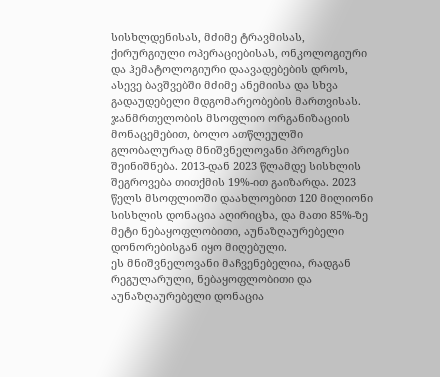სისხლდენისას, მძიმე ტრავმისას, ქირურგიული ოპერაციებისას, ონკოლოგიური და ჰემატოლოგიური დაავადებების დროს, ასევე ბავშვებში მძიმე ანემიისა და სხვა გადაუდებელი მდგომარეობების მართვისას.
ჯანმრთელობის მსოფლიო ორგანიზაციის მონაცემებით, ბოლო ათწლეულში გლობალურად მნიშვნელოვანი პროგრესი შეინიშნება. 2013-დან 2023 წლამდე სისხლის შეგროვება თითქმის 19%-ით გაიზარდა. 2023 წელს მსოფლიოში დაახლოებით 120 მილიონი სისხლის დონაცია აღირიცხა, და მათი 85%-ზე მეტი ნებაყოფლობითი, აუნაზღაურებელი დონორებისგან იყო მიღებული.
ეს მნიშვნელოვანი მაჩვენებელია, რადგან რეგულარული, ნებაყოფლობითი და აუნაზღაურებელი დონაცია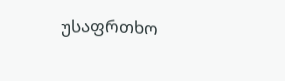უსაფრთხო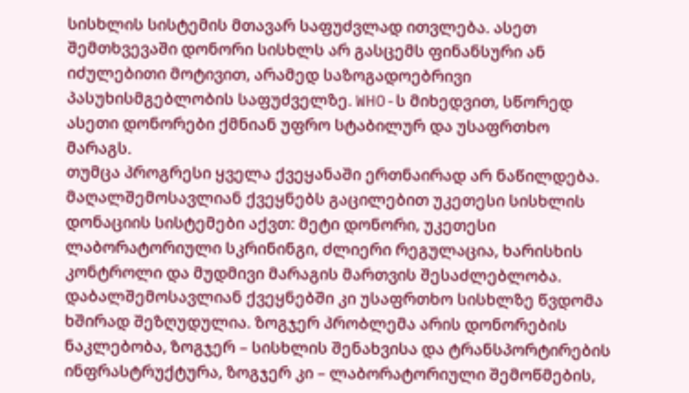სისხლის სისტემის მთავარ საფუძვლად ითვლება. ასეთ შემთხვევაში დონორი სისხლს არ გასცემს ფინანსური ან იძულებითი მოტივით, არამედ საზოგადოებრივი პასუხისმგებლობის საფუძველზე. WHO-ს მიხედვით, სწორედ ასეთი დონორები ქმნიან უფრო სტაბილურ და უსაფრთხო მარაგს.
თუმცა პროგრესი ყველა ქვეყანაში ერთნაირად არ ნაწილდება.
მაღალშემოსავლიან ქვეყნებს გაცილებით უკეთესი სისხლის დონაციის სისტემები აქვთ: მეტი დონორი, უკეთესი ლაბორატორიული სკრინინგი, ძლიერი რეგულაცია, ხარისხის კონტროლი და მუდმივი მარაგის მართვის შესაძლებლობა. დაბალშემოსავლიან ქვეყნებში კი უსაფრთხო სისხლზე წვდომა ხშირად შეზღუდულია. ზოგჯერ პრობლემა არის დონორების ნაკლებობა, ზოგჯერ – სისხლის შენახვისა და ტრანსპორტირების ინფრასტრუქტურა, ზოგჯერ კი – ლაბორატორიული შემოწმების,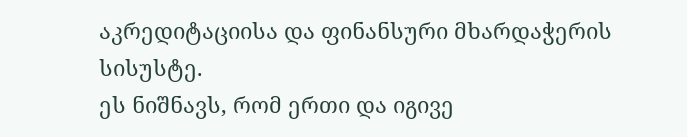აკრედიტაციისა და ფინანსური მხარდაჭერის სისუსტე.
ეს ნიშნავს, რომ ერთი და იგივე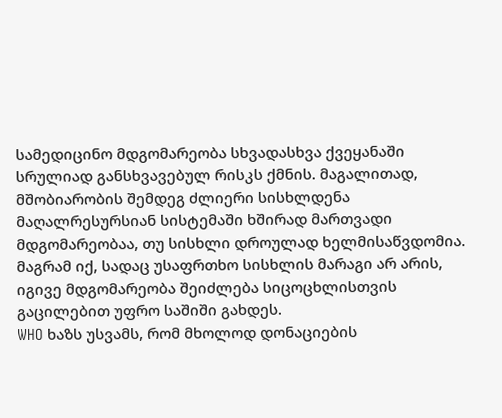სამედიცინო მდგომარეობა სხვადასხვა ქვეყანაში სრულიად განსხვავებულ რისკს ქმნის. მაგალითად, მშობიარობის შემდეგ ძლიერი სისხლდენა მაღალრესურსიან სისტემაში ხშირად მართვადი მდგომარეობაა, თუ სისხლი დროულად ხელმისაწვდომია. მაგრამ იქ, სადაც უსაფრთხო სისხლის მარაგი არ არის, იგივე მდგომარეობა შეიძლება სიცოცხლისთვის გაცილებით უფრო საშიში გახდეს.
WHO ხაზს უსვამს, რომ მხოლოდ დონაციების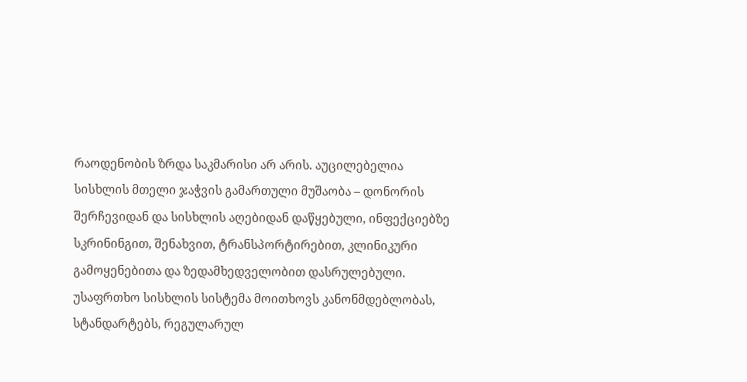რაოდენობის ზრდა საკმარისი არ არის. აუცილებელია სისხლის მთელი ჯაჭვის გამართული მუშაობა – დონორის შერჩევიდან და სისხლის აღებიდან დაწყებული, ინფექციებზე სკრინინგით, შენახვით, ტრანსპორტირებით, კლინიკური გამოყენებითა და ზედამხედველობით დასრულებული.
უსაფრთხო სისხლის სისტემა მოითხოვს კანონმდებლობას, სტანდარტებს, რეგულარულ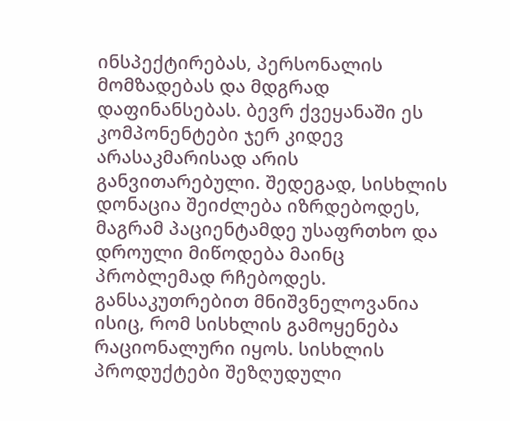ინსპექტირებას, პერსონალის მომზადებას და მდგრად დაფინანსებას. ბევრ ქვეყანაში ეს კომპონენტები ჯერ კიდევ არასაკმარისად არის განვითარებული. შედეგად, სისხლის დონაცია შეიძლება იზრდებოდეს, მაგრამ პაციენტამდე უსაფრთხო და დროული მიწოდება მაინც პრობლემად რჩებოდეს.
განსაკუთრებით მნიშვნელოვანია ისიც, რომ სისხლის გამოყენება რაციონალური იყოს. სისხლის პროდუქტები შეზღუდული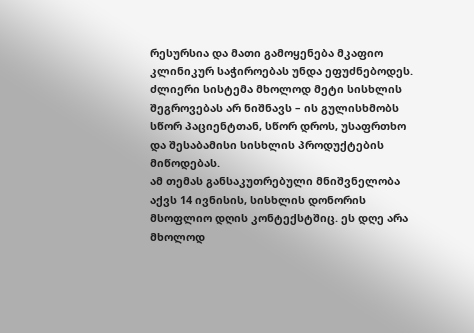რესურსია და მათი გამოყენება მკაფიო კლინიკურ საჭიროებას უნდა ეფუძნებოდეს. ძლიერი სისტემა მხოლოდ მეტი სისხლის შეგროვებას არ ნიშნავს – ის გულისხმობს სწორ პაციენტთან, სწორ დროს, უსაფრთხო და შესაბამისი სისხლის პროდუქტების მიწოდებას.
ამ თემას განსაკუთრებული მნიშვნელობა აქვს 14 ივნისის, სისხლის დონორის მსოფლიო დღის კონტექსტშიც. ეს დღე არა მხოლოდ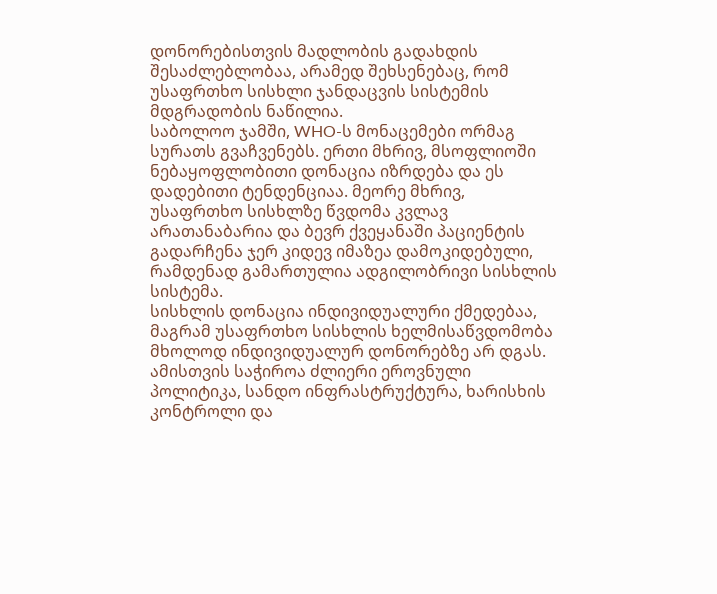დონორებისთვის მადლობის გადახდის შესაძლებლობაა, არამედ შეხსენებაც, რომ უსაფრთხო სისხლი ჯანდაცვის სისტემის მდგრადობის ნაწილია.
საბოლოო ჯამში, WHO-ს მონაცემები ორმაგ სურათს გვაჩვენებს. ერთი მხრივ, მსოფლიოში ნებაყოფლობითი დონაცია იზრდება და ეს დადებითი ტენდენციაა. მეორე მხრივ, უსაფრთხო სისხლზე წვდომა კვლავ არათანაბარია და ბევრ ქვეყანაში პაციენტის გადარჩენა ჯერ კიდევ იმაზეა დამოკიდებული, რამდენად გამართულია ადგილობრივი სისხლის სისტემა.
სისხლის დონაცია ინდივიდუალური ქმედებაა, მაგრამ უსაფრთხო სისხლის ხელმისაწვდომობა მხოლოდ ინდივიდუალურ დონორებზე არ დგას. ამისთვის საჭიროა ძლიერი ეროვნული პოლიტიკა, სანდო ინფრასტრუქტურა, ხარისხის კონტროლი და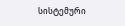სისტემური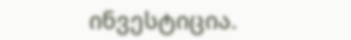ინვესტიცია.